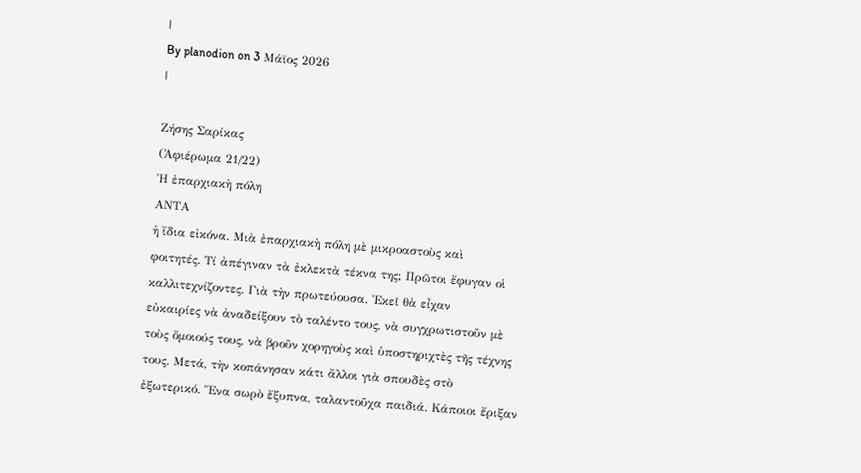|
By planodion on 3 Μάϊος 2026
|

Ζήσης Σαρίκας
(Ἀφιέρωμα 21/22)
Ἡ ἐπαρχιακὴ πόλη
ΑΝΤΑ
ἡ ἴδια εἰκόνα. Μιὰ ἐπαρχιακὴ πόλη μὲ μικροαστοὺς καὶ
φοιτητές. Τί ἀπέγιναν τὰ ἐκλεκτὰ τέκνα της; Πρῶτοι ἔφυγαν οἱ
καλλιτεχνίζοντες. Γιὰ τὴν πρωτεύουσα. Ἐκεῖ θὰ εἶχαν
εὐκαιρίες νὰ ἀναδείξουν τὸ ταλέντο τους, νὰ συγχρωτιστοῦν μὲ
τοὺς ὅμοιούς τους, νὰ βροῦν χορηγοὺς καὶ ὑποστηριχτὲς τῆς τέχνης
τους. Μετά, τὴν κοπάνησαν κάτι ἄλλοι γιὰ σπουδὲς στὸ
ἐξωτερικό. Ἕνα σωρὸ ἔξυπνα, ταλαντοῦχα παιδιά. Κάποιοι ἔριξαν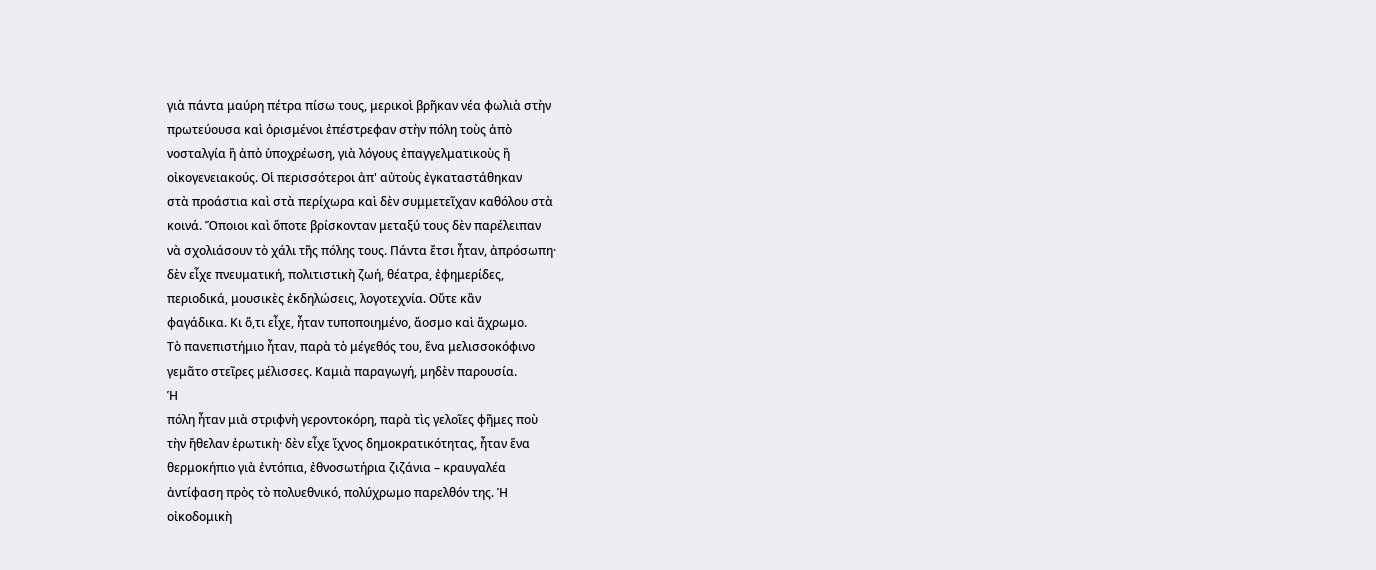γιὰ πάντα μαύρη πέτρα πίσω τους, μερικοὶ βρῆκαν νέα φωλιὰ στὴν
πρωτεύουσα καὶ ὁρισμένοι ἐπέστρεφαν στὴν πόλη τοὺς ἀπὸ
νοσταλγία ἢ ἀπὸ ὑποχρέωση, γιὰ λόγους ἐπαγγελματικοὺς ἢ
οἰκογενειακούς. Οἱ περισσότεροι ἀπ' αὐτοὺς ἐγκαταστάθηκαν
στὰ προάστια καὶ στὰ περίχωρα καὶ δὲν συμμετεῖχαν καθόλου στὰ
κοινά. Ὅποιοι καὶ ὅποτε βρίσκονταν μεταξύ τους δὲν παρέλειπαν
νὰ σχολιάσουν τὸ χάλι τῆς πόλης τους. Πάντα ἔτσι ἦταν, ἀπρόσωπη·
δὲν εἶχε πνευματική, πολιτιστικὴ ζωή, θέατρα, ἐφημερίδες,
περιοδικά, μουσικὲς ἐκδηλώσεις, λογοτεχνία. Οὔτε κἂν
φαγάδικα. Κι ὅ,τι εἶχε, ἦταν τυποποιημένο, ἄοσμο καὶ ἄχρωμο.
Τὸ πανεπιστήμιο ἦταν, παρὰ τὸ μέγεθός του, ἕνα μελισσοκόφινο
γεμᾶτο στεῖρες μέλισσες. Καμιὰ παραγωγή, μηδὲν παρουσία.
Ἡ
πόλη ἦταν μιὰ στριφνὴ γεροντοκόρη, παρὰ τὶς γελοῖες φῆμες ποὺ
τὴν ἤθελαν ἐρωτικὴ· δὲν εἶχε ἴχνος δημοκρατικότητας, ἦταν ἕνα
θερμοκήπιο γιὰ ἐντόπια, ἐθνοσωτήρια ζιζάνια – κραυγαλέα
ἀντίφαση πρὸς τὸ πολυεθνικό, πολύχρωμο παρελθόν της. Ἡ
οἰκοδομικὴ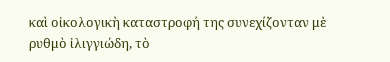καὶ οἰκολογικὴ καταστροφή της συνεχίζονταν μὲ
ρυθμὸ ἰλιγγιώδη, τὸ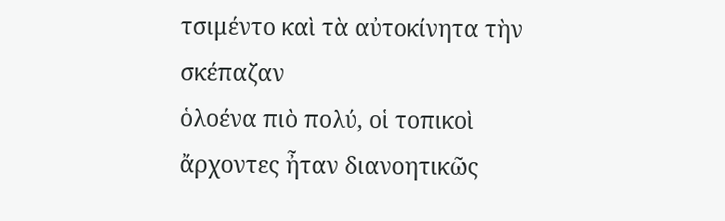τσιμέντο καὶ τὰ αὐτοκίνητα τὴν σκέπαζαν
ὁλοένα πιὸ πολύ, οἱ τοπικοὶ ἄρχοντες ἦταν διανοητικῶς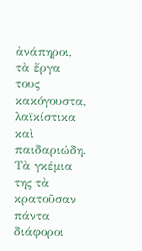ἀνάπηροι, τὰ ἔργα τους κακόγουστα, λαϊκίστικα καὶ
παιδαριώδη. Τὰ γκέμια της τὰ κρατοῦσαν πάντα διάφοροι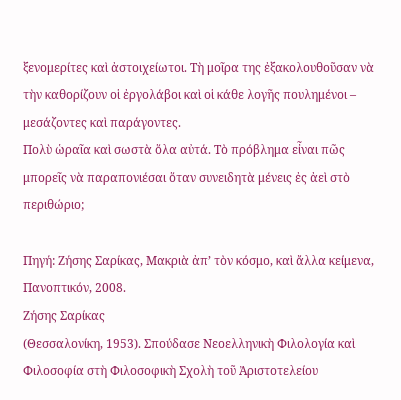ξενομερίτες καὶ ἀστοιχείωτοι. Τὴ μοῖρα της ἐξακολουθοῦσαν νὰ
τὴν καθορίζουν οἱ ἐργολάβοι καὶ οἱ κάθε λογῆς πουλημένοι –
μεσάζοντες καὶ παράγοντες.
Πολὺ ὡραῖα καὶ σωστὰ ὅλα αὐτά. Τὸ πρόβλημα εἶναι πῶς
μπορεῖς νὰ παραπονιέσαι ὅταν συνειδητὰ μένεις ἐς ἀεὶ στὸ
περιθώριο;

Πηγή: Ζήσης Σαρίκας, Μακριὰ ἀπ’ τὸν κόσμο, καὶ ἄλλα κείμενα, Πανοπτικόν, 2008.
Ζήσης Σαρίκας
(Θεσσαλονίκη, 1953). Σπούδασε Nεοελληνικὴ Φιλολογία καὶ
Φιλοσοφία στὴ Φιλοσοφικὴ Σχολὴ τοῦ Ἀριστοτελείου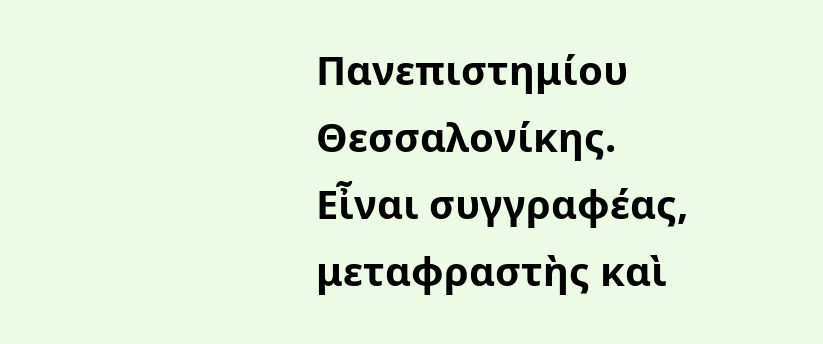Πανεπιστημίου Θεσσαλονίκης. Εἶναι συγγραφέας,
μεταφραστὴς καὶ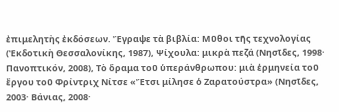ἐπιμελητὴς ἐκδόσεων. Ἔγραψε τὰ βιβλία: Μῦθοι τῆς τεχνολογίας (Ἐκδοτικὴ Θεσσαλονίκης, 1987), Ψίχουλα: μικρὰ πεζά (Νησῖδες, 1998· Πανοπτικόν, 2008), Τὸ ὅραμα τοῦ ὑπεράνθρωπου: μιὰ ἑρμηνεία τοῦ ἔργου τοῦ Φρίντριχ Νίτσε «Ἔτσι μίλησε ὁ Ζαρατούστρα» (Νησῖδες, 2003· Βάνιας, 2008·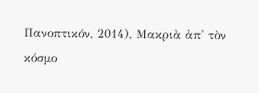Πανοπτικόν, 2014), Μακριὰ ἀπ' τὸν κόσμο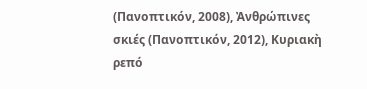(Πανοπτικόν, 2008), Ἀνθρώπινες σκιές (Πανοπτικόν, 2012), Κυριακὴ ρεπό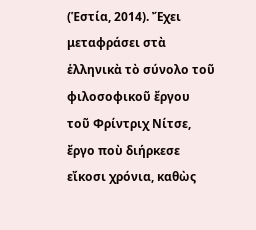(Ἑστία, 2014). Ἔχει μεταφράσει στὰ ἑλληνικὰ τὸ σύνολο τοῦ
φιλοσοφικοῦ ἔργου τοῦ Φρίντριχ Νίτσε, ἔργο ποὺ διήρκεσε
εἴκοσι χρόνια, καθὼς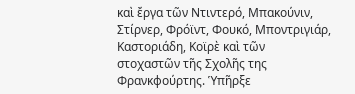καὶ ἔργα τῶν Ντιντερό, Μπακούνιν,
Στίρνερ, Φρόϊντ, Φουκό, Μποντριγιάρ, Καστοριάδη, Κοϊρὲ καὶ τῶν
στοχαστῶν τῆς Σχολῆς της Φρανκφούρτης. Ὑπῆρξε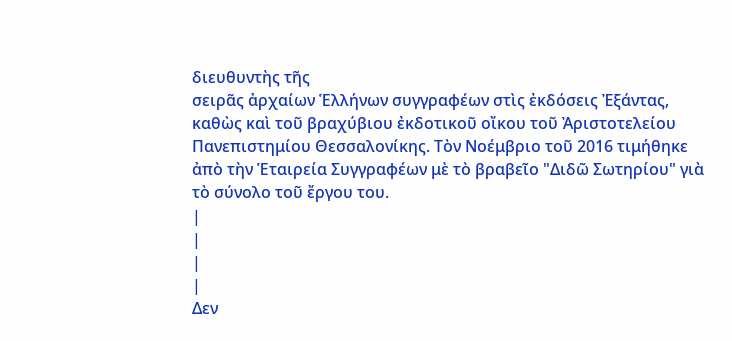διευθυντὴς τῆς
σειρᾶς ἀρχαίων Ἑλλήνων συγγραφέων στὶς ἐκδόσεις Ἐξάντας,
καθὼς καὶ τοῦ βραχύβιου ἐκδοτικοῦ οἴκου τοῦ Ἀριστοτελείου
Πανεπιστημίου Θεσσαλονίκης. Τὸν Νοέμβριο τοῦ 2016 τιμήθηκε
ἀπὸ τὴν Ἑταιρεία Συγγραφέων μὲ τὸ βραβεῖο "Διδῶ Σωτηρίου" γιὰ
τὸ σύνολο τοῦ ἔργου του.
|
|
|
|
Δεν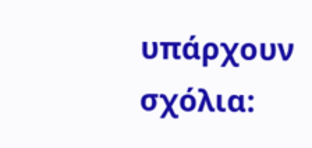υπάρχουν σχόλια: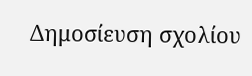Δημοσίευση σχολίου